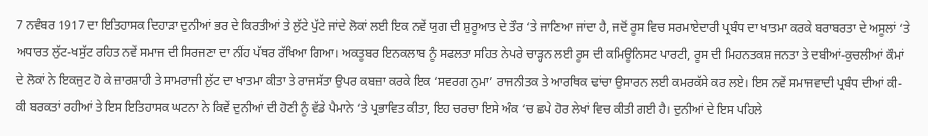7 ਨਵੰਬਰ 1917 ਦਾ ਇਤਿਹਾਸਕ ਦਿਹਾੜਾ ਦੁਨੀਆਂ ਭਰ ਦੇ ਕਿਰਤੀਆਂ ਤੇ ਲੁੱਟੇ ਪੁੱਟੇ ਜਾਂਦੇ ਲੋਕਾਂ ਲਈ ਇਕ ਨਵੇਂ ਯੁਗ ਦੀ ਸ਼ੁਰੂਆਤ ਦੇ ਤੌਰ ‘ਤੇ ਜਾਣਿਆ ਜਾਂਦਾ ਹੈ, ਜਦੋਂ ਰੂਸ ਵਿਚ ਸਰਮਾਏਦਾਰੀ ਪ੍ਰਬੰਧ ਦਾ ਖਾਤਮਾ ਕਰਕੇ ਬਰਾਬਰਤਾ ਦੇ ਅਸੂਲਾਂ ‘ਤੇ ਅਧਾਰਤ ਲੁੱਟ-ਖਸੁੱਟ ਰਹਿਤ ਨਵੇਂ ਸਮਾਜ ਦੀ ਸਿਰਜਣਾ ਦਾ ਨੀਂਹ ਪੱਥਰ ਰੱਖਿਆ ਗਿਆ। ਅਕਤੂਬਰ ਇਨਕਲਾਬ ਨੂੰ ਸਫਲਤਾ ਸਹਿਤ ਨੇਪਰੇ ਚਾੜ੍ਹਨ ਲਈ ਰੂਸ ਦੀ ਕਮਿਊਨਿਸਟ ਪਾਰਟੀ, ਰੂਸ ਦੀ ਮਿਹਨਤਕਸ਼ ਜਨਤਾ ਤੇ ਦਬੀਆਂ-ਕੁਚਲੀਆਂ ਕੌਮਾਂ ਦੇ ਲੋਕਾਂ ਨੇ ਇਕਜੁਟ ਹੋ ਕੇ ਜ਼ਾਰਸ਼ਾਹੀ ਤੇ ਸਾਮਰਾਜੀ ਲੁੱਟ ਦਾ ਖਾਤਮਾ ਕੀਤਾ ਤੇ ਰਾਜਸੱਤਾ ਉਪਰ ਕਬਜ਼ਾ ਕਰਕੇ ਇਕ ‘ਸਵਰਗ ਨੁਮਾ’ ਰਾਜਨੀਤਕ ਤੇ ਆਰਥਿਕ ਢਾਂਚਾ ਉਸਾਰਨ ਲਈ ਕਮਰਕੱਸੇ ਕਰ ਲਏ। ਇਸ ਨਵੇਂ ਸਮਾਜਵਾਦੀ ਪ੍ਰਬੰਧ ਦੀਆਂ ਕੀ-ਕੀ ਬਰਕਤਾਂ ਰਹੀਆਂ ਤੇ ਇਸ ਇਤਿਹਾਸਕ ਘਟਨਾ ਨੇ ਕਿਵੇਂ ਦੁਨੀਆਂ ਦੀ ਹੋਣੀ ਨੂੰ ਵੱਡੇ ਪੈਮਾਨੇ ‘ਤੇ ਪ੍ਰਭਾਵਿਤ ਕੀਤਾ, ਇਹ ਚਰਚਾ ਇਸੇ ਅੰਕ ‘ਚ ਛਪੇ ਹੋਰ ਲੇਖਾਂ ਵਿਚ ਕੀਤੀ ਗਈ ਹੈ। ਦੁਨੀਆਂ ਦੇ ਇਸ ਪਹਿਲੇ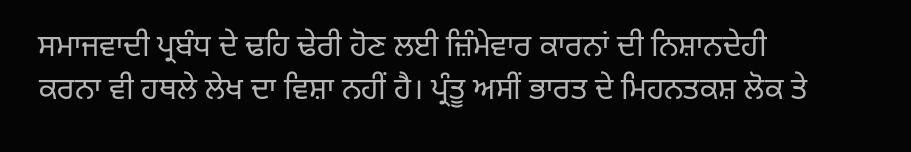ਸਮਾਜਵਾਦੀ ਪ੍ਰਬੰਧ ਦੇ ਢਹਿ ਢੇਰੀ ਹੋਣ ਲਈ ਜ਼ਿੰਮੇਵਾਰ ਕਾਰਨਾਂ ਦੀ ਨਿਸ਼ਾਨਦੇਹੀ ਕਰਨਾ ਵੀ ਹਥਲੇ ਲੇਖ ਦਾ ਵਿਸ਼ਾ ਨਹੀਂ ਹੈ। ਪ੍ਰੰਤੂ ਅਸੀਂ ਭਾਰਤ ਦੇ ਮਿਹਨਤਕਸ਼ ਲੋਕ ਤੇ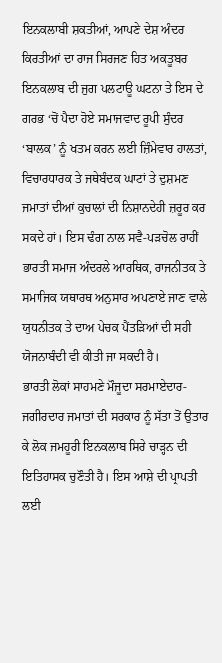ਇਨਕਲਾਬੀ ਸ਼ਕਤੀਆਂ, ਆਪਣੇ ਦੇਸ਼ ਅੰਦਰ ਕਿਰਤੀਆਂ ਦਾ ਰਾਜ ਸਿਰਜਣ ਹਿਤ ਅਕਤੂਬਰ ਇਨਕਲਾਬ ਦੀ ਜੁਗ ਪਲਟਾਊ ਘਟਨਾ ਤੇ ਇਸ ਦੇ ਗਰਭ ‘ਚੋਂ ਪੈਦਾ ਹੋਏ ਸਮਾਜਵਾਦ ਰੂਪੀ ਸੁੰਦਰ ‘ਬਾਲਕ’ ਨੂੰ ਖਤਮ ਕਰਨ ਲਈ ਜ਼ਿੰਮੇਵਾਰ ਹਾਲਤਾਂ, ਵਿਚਾਰਧਾਰਕ ਤੇ ਜਥੇਬੰਦਕ ਘਾਟਾਂ ਤੇ ਦੁਸ਼ਮਣ ਜਮਾਤਾਂ ਦੀਆਂ ਕੁਚਾਲਾਂ ਦੀ ਨਿਸ਼ਾਨਦੇਹੀ ਜ਼ਰੂਰ ਕਰ ਸਕਦੇ ਹਾਂ। ਇਸ ਢੰਗ ਨਾਲ ਸਵੈ-ਪੜਚੋਲ ਰਾਹੀਂ ਭਾਰਤੀ ਸਮਾਜ ਅੰਦਰਲੇ ਆਰਥਿਕ, ਰਾਜਨੀਤਕ ਤੇ ਸਮਾਜਿਕ ਯਥਾਰਥ ਅਨੁਸਾਰ ਅਪਣਾਏ ਜਾਣ ਵਾਲੇ ਯੁਧਨੀਤਕ ਤੇ ਦਾਅ ਪੇਚਕ ਪੈਂਤੜਿਆਂ ਦੀ ਸਹੀ ਯੋਜਨਾਬੰਦੀ ਵੀ ਕੀਤੀ ਜਾ ਸਕਦੀ ਹੈ।
ਭਾਰਤੀ ਲੋਕਾਂ ਸਾਹਮਣੇ ਮੌਜੂਦਾ ਸਰਮਾਏਦਾਰ-ਜਗੀਰਦਾਰ ਜਮਾਤਾਂ ਦੀ ਸਰਕਾਰ ਨੂੰ ਸੱਤਾ ਤੋਂ ਉਤਾਰ ਕੇ ਲੋਕ ਜਮਹੂਰੀ ਇਨਕਲਾਬ ਸਿਰੇ ਚਾੜ੍ਹਨ ਦੀ ਇਤਿਹਾਸਕ ਚੁਣੌਤੀ ਹੈ। ਇਸ ਆਸ਼ੇ ਦੀ ਪ੍ਰਾਪਤੀ ਲਈ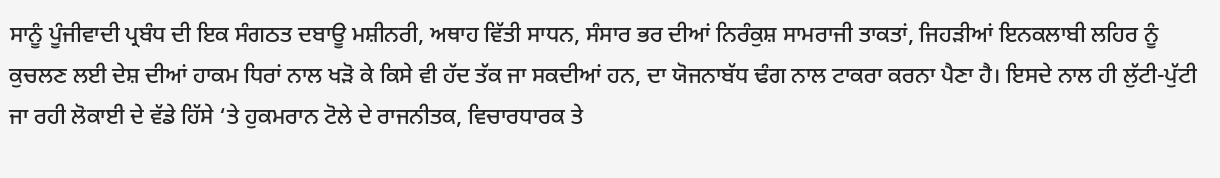ਸਾਨੂੰ ਪੂੰਜੀਵਾਦੀ ਪ੍ਰਬੰਧ ਦੀ ਇਕ ਸੰਗਠਤ ਦਬਾਊ ਮਸ਼ੀਨਰੀ, ਅਥਾਹ ਵਿੱਤੀ ਸਾਧਨ, ਸੰਸਾਰ ਭਰ ਦੀਆਂ ਨਿਰੰਕੁਸ਼ ਸਾਮਰਾਜੀ ਤਾਕਤਾਂ, ਜਿਹੜੀਆਂ ਇਨਕਲਾਬੀ ਲਹਿਰ ਨੂੰ ਕੁਚਲਣ ਲਈ ਦੇਸ਼ ਦੀਆਂ ਹਾਕਮ ਧਿਰਾਂ ਨਾਲ ਖੜੋ ਕੇ ਕਿਸੇ ਵੀ ਹੱਦ ਤੱਕ ਜਾ ਸਕਦੀਆਂ ਹਨ, ਦਾ ਯੋਜਨਾਬੱਧ ਢੰਗ ਨਾਲ ਟਾਕਰਾ ਕਰਨਾ ਪੈਣਾ ਹੈ। ਇਸਦੇ ਨਾਲ ਹੀ ਲੁੱਟੀ-ਪੁੱਟੀ ਜਾ ਰਹੀ ਲੋਕਾਈ ਦੇ ਵੱਡੇ ਹਿੱਸੇ ‘ਤੇ ਹੁਕਮਰਾਨ ਟੋਲੇ ਦੇ ਰਾਜਨੀਤਕ, ਵਿਚਾਰਧਾਰਕ ਤੇ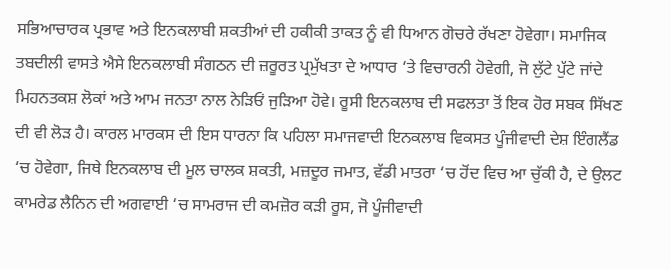ਸਭਿਆਚਾਰਕ ਪ੍ਰਭਾਵ ਅਤੇ ਇਨਕਲਾਬੀ ਸ਼ਕਤੀਆਂ ਦੀ ਹਕੀਕੀ ਤਾਕਤ ਨੂੰ ਵੀ ਧਿਆਨ ਗੋਚਰੇ ਰੱਖਣਾ ਹੋਵੇਗਾ। ਸਮਾਜਿਕ ਤਬਦੀਲੀ ਵਾਸਤੇ ਐਸੇ ਇਨਕਲਾਬੀ ਸੰਗਠਨ ਦੀ ਜ਼ਰੂਰਤ ਪ੍ਰਮੁੱਖਤਾ ਦੇ ਆਧਾਰ ‘ਤੇ ਵਿਚਾਰਨੀ ਹੋਵੇਗੀ, ਜੋ ਲੁੱਟੇ ਪੁੱਟੇ ਜਾਂਦੇ ਮਿਹਨਤਕਸ਼ ਲੋਕਾਂ ਅਤੇ ਆਮ ਜਨਤਾ ਨਾਲ ਨੇੜਿਓਂ ਜੁੜਿਆ ਹੋਵੇ। ਰੂਸੀ ਇਨਕਲਾਬ ਦੀ ਸਫਲਤਾ ਤੋਂ ਇਕ ਹੋਰ ਸਬਕ ਸਿੱਖਣ ਦੀ ਵੀ ਲੋੜ ਹੈ। ਕਾਰਲ ਮਾਰਕਸ ਦੀ ਇਸ ਧਾਰਨਾ ਕਿ ਪਹਿਲਾ ਸਮਾਜਵਾਦੀ ਇਨਕਲਾਬ ਵਿਕਸਤ ਪੂੰਜੀਵਾਦੀ ਦੇਸ਼ ਇੰਗਲੈਂਡ ‘ਚ ਹੋਵੇਗਾ, ਜਿਥੇ ਇਨਕਲਾਬ ਦੀ ਮੂਲ ਚਾਲਕ ਸ਼ਕਤੀ, ਮਜ਼ਦੂਰ ਜਮਾਤ, ਵੱਡੀ ਮਾਤਰਾ ‘ਚ ਹੋਂਦ ਵਿਚ ਆ ਚੁੱਕੀ ਹੈ, ਦੇ ਉਲਟ ਕਾਮਰੇਡ ਲੈਨਿਨ ਦੀ ਅਗਵਾਈ ‘ਚ ਸਾਮਰਾਜ ਦੀ ਕਮਜ਼ੋਰ ਕੜੀ ਰੂਸ, ਜੋ ਪੂੰਜੀਵਾਦੀ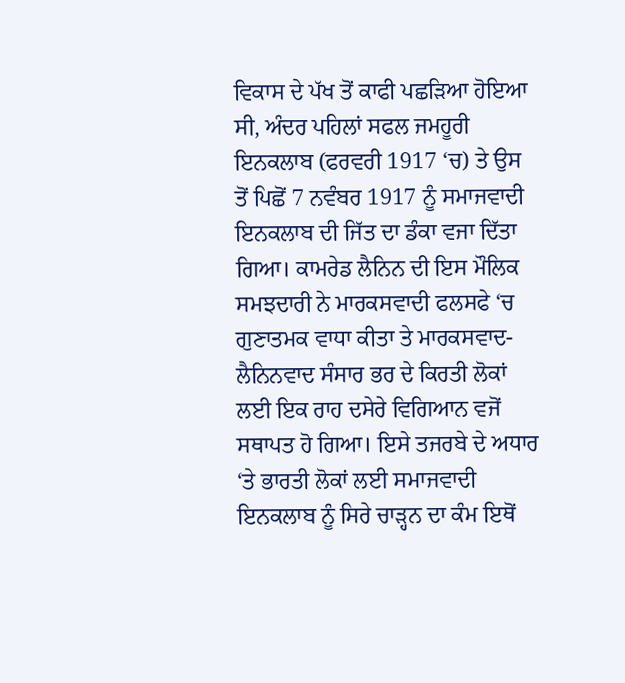ਵਿਕਾਸ ਦੇ ਪੱਖ ਤੋਂ ਕਾਫੀ ਪਛੜਿਆ ਹੋਇਆ ਸੀ, ਅੰਦਰ ਪਹਿਲਾਂ ਸਫਲ ਜਮਹੂਰੀ ਇਨਕਲਾਬ (ਫਰਵਰੀ 1917 ‘ਚ) ਤੇ ਉਸ ਤੋਂ ਪਿਛੋਂ 7 ਨਵੰਬਰ 1917 ਨੂੰ ਸਮਾਜਵਾਦੀ ਇਨਕਲਾਬ ਦੀ ਜਿੱਤ ਦਾ ਡੰਕਾ ਵਜਾ ਦਿੱਤਾ ਗਿਆ। ਕਾਮਰੇਡ ਲੈਨਿਨ ਦੀ ਇਸ ਮੌਲਿਕ ਸਮਝਦਾਰੀ ਨੇ ਮਾਰਕਸਵਾਦੀ ਫਲਸਫੇ ‘ਚ ਗੁਣਾਤਮਕ ਵਾਧਾ ਕੀਤਾ ਤੇ ਮਾਰਕਸਵਾਦ-ਲੈਨਿਨਵਾਦ ਸੰਸਾਰ ਭਰ ਦੇ ਕਿਰਤੀ ਲੋਕਾਂ ਲਈ ਇਕ ਰਾਹ ਦਸੇਰੇ ਵਿਗਿਆਨ ਵਜੋਂ ਸਥਾਪਤ ਹੋ ਗਿਆ। ਇਸੇ ਤਜਰਬੇ ਦੇ ਅਧਾਰ ‘ਤੇ ਭਾਰਤੀ ਲੋਕਾਂ ਲਈ ਸਮਾਜਵਾਦੀ ਇਨਕਲਾਬ ਨੂੰ ਸਿਰੇ ਚਾੜ੍ਹਨ ਦਾ ਕੰਮ ਇਥੋਂ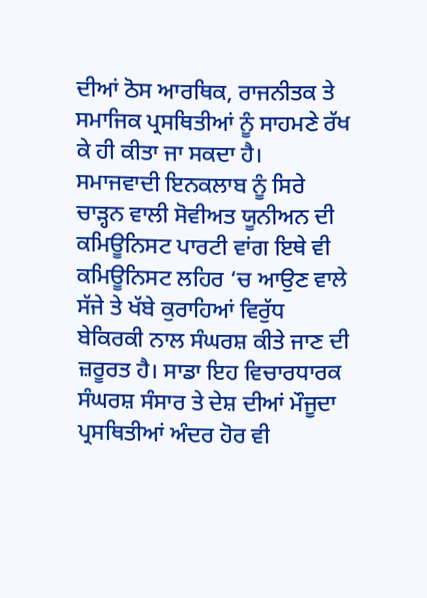ਦੀਆਂ ਠੋਸ ਆਰਥਿਕ, ਰਾਜਨੀਤਕ ਤੇ ਸਮਾਜਿਕ ਪ੍ਰਸਥਿਤੀਆਂ ਨੂੰ ਸਾਹਮਣੇ ਰੱਖ ਕੇ ਹੀ ਕੀਤਾ ਜਾ ਸਕਦਾ ਹੈ।
ਸਮਾਜਵਾਦੀ ਇਨਕਲਾਬ ਨੂੰ ਸਿਰੇ ਚਾੜ੍ਹਨ ਵਾਲੀ ਸੋਵੀਅਤ ਯੂਨੀਅਨ ਦੀ ਕਮਿਊਨਿਸਟ ਪਾਰਟੀ ਵਾਂਗ ਇਥੇ ਵੀ ਕਮਿਊਨਿਸਟ ਲਹਿਰ ‘ਚ ਆਉਣ ਵਾਲੇ ਸੱਜੇ ਤੇ ਖੱਬੇ ਕੁਰਾਹਿਆਂ ਵਿਰੁੱਧ ਬੇਕਿਰਕੀ ਨਾਲ ਸੰਘਰਸ਼ ਕੀਤੇ ਜਾਣ ਦੀ ਜ਼ਰੂਰਤ ਹੈ। ਸਾਡਾ ਇਹ ਵਿਚਾਰਧਾਰਕ ਸੰਘਰਸ਼ ਸੰਸਾਰ ਤੇ ਦੇਸ਼ ਦੀਆਂ ਮੌਜੂਦਾ ਪ੍ਰਸਥਿਤੀਆਂ ਅੰਦਰ ਹੋਰ ਵੀ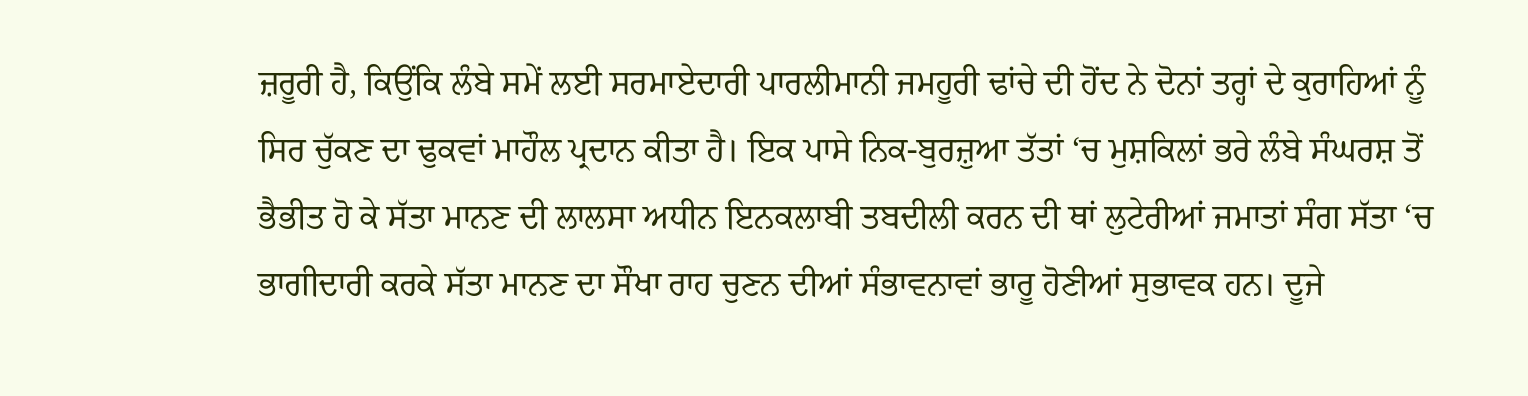ਜ਼ਰੂਰੀ ਹੈ, ਕਿਉਂਕਿ ਲੰਬੇ ਸਮੇਂ ਲਈ ਸਰਮਾਏਦਾਰੀ ਪਾਰਲੀਮਾਨੀ ਜਮਹੂਰੀ ਢਾਂਚੇ ਦੀ ਹੋਂਦ ਨੇ ਦੋਨਾਂ ਤਰ੍ਹਾਂ ਦੇ ਕੁਰਾਹਿਆਂ ਨੂੰ ਸਿਰ ਚੁੱਕਣ ਦਾ ਢੁਕਵਾਂ ਮਾਹੌਲ ਪ੍ਰਦਾਨ ਕੀਤਾ ਹੈ। ਇਕ ਪਾਸੇ ਨਿਕ-ਬੁਰਜ਼ੁਆ ਤੱਤਾਂ ‘ਚ ਮੁਸ਼ਕਿਲਾਂ ਭਰੇ ਲੰਬੇ ਸੰਘਰਸ਼ ਤੋਂ ਭੈਭੀਤ ਹੋ ਕੇ ਸੱਤਾ ਮਾਨਣ ਦੀ ਲਾਲਸਾ ਅਧੀਨ ਇਨਕਲਾਬੀ ਤਬਦੀਲੀ ਕਰਨ ਦੀ ਥਾਂ ਲੁਟੇਰੀਆਂ ਜਮਾਤਾਂ ਸੰਗ ਸੱਤਾ ‘ਚ ਭਾਗੀਦਾਰੀ ਕਰਕੇ ਸੱਤਾ ਮਾਨਣ ਦਾ ਸੌਖਾ ਰਾਹ ਚੁਣਨ ਦੀਆਂ ਸੰਭਾਵਨਾਵਾਂ ਭਾਰੂ ਹੋਣੀਆਂ ਸੁਭਾਵਕ ਹਨ। ਦੂਜੇ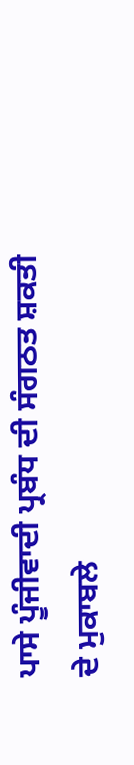ਪਾਸੇ ਪੂੰਜੀਵਾਦੀ ਪ੍ਰਬੰਧ ਦੀ ਸੰਗਠਤ ਸ਼ਕਤੀ ਦੇ ਮੁਕਾਬਲੇ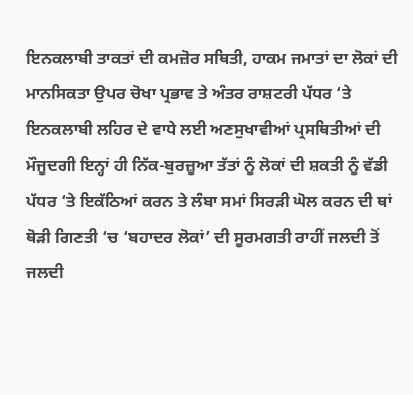ਇਨਕਲਾਬੀ ਤਾਕਤਾਂ ਦੀ ਕਮਜ਼ੋਰ ਸਥਿਤੀ, ਹਾਕਮ ਜਮਾਤਾਂ ਦਾ ਲੋਕਾਂ ਦੀ ਮਾਨਸਿਕਤਾ ਉਪਰ ਚੋਖਾ ਪ੍ਰਭਾਵ ਤੇ ਅੰਤਰ ਰਾਸ਼ਟਰੀ ਪੱਧਰ ‘ਤੇ ਇਨਕਲਾਬੀ ਲਹਿਰ ਦੇ ਵਾਧੇ ਲਈ ਅਣਸੁਖਾਵੀਆਂ ਪ੍ਰਸਥਿਤੀਆਂ ਦੀ ਮੌਜੂਦਗੀ ਇਨ੍ਹਾਂ ਹੀ ਨਿੱਕ-ਬੁਰਜ਼ੂਆ ਤੱਤਾਂ ਨੂੰ ਲੋਕਾਂ ਦੀ ਸ਼ਕਤੀ ਨੂੰ ਵੱਡੀ ਪੱਧਰ ‘ਤੇ ਇਕੱਠਿਆਂ ਕਰਨ ਤੇ ਲੰਬਾ ਸਮਾਂ ਸਿਰੜੀ ਘੋਲ ਕਰਨ ਦੀ ਥਾਂ ਥੋੜੀ ਗਿਣਤੀ ‘ਚ ‘ਬਹਾਦਰ ਲੋਕਾਂ’ ਦੀ ਸੂਰਮਗਤੀ ਰਾਹੀਂ ਜਲਦੀ ਤੋਂ ਜਲਦੀ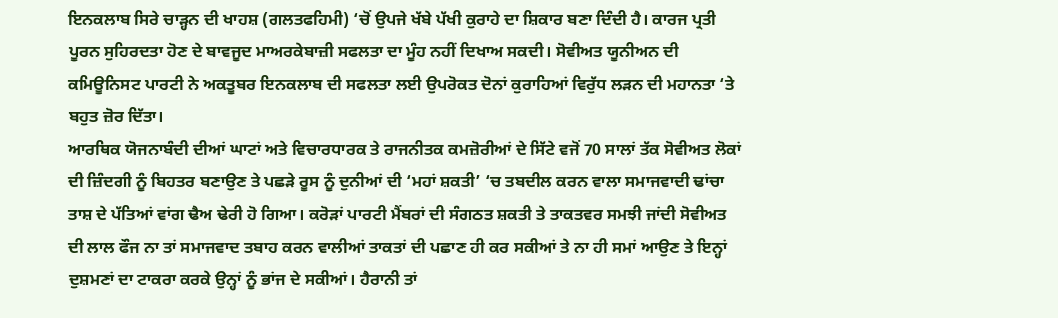ਇਨਕਲਾਬ ਸਿਰੇ ਚਾੜ੍ਹਨ ਦੀ ਖਾਹਸ਼ (ਗਲਤਫਹਿਮੀ) ‘ਚੋਂ ਉਪਜੇ ਖੱਬੇ ਪੱਖੀ ਕੁਰਾਹੇ ਦਾ ਸ਼ਿਕਾਰ ਬਣਾ ਦਿੰਦੀ ਹੈ। ਕਾਰਜ ਪ੍ਰਤੀ ਪੂਰਨ ਸੁਹਿਰਦਤਾ ਹੋਣ ਦੇ ਬਾਵਜੂਦ ਮਾਅਰਕੇਬਾਜ਼ੀ ਸਫਲਤਾ ਦਾ ਮੂੰਹ ਨਹੀਂ ਦਿਖਾਅ ਸਕਦੀ। ਸੋਵੀਅਤ ਯੂਨੀਅਨ ਦੀ ਕਮਿਊਨਿਸਟ ਪਾਰਟੀ ਨੇ ਅਕਤੂਬਰ ਇਨਕਲਾਬ ਦੀ ਸਫਲਤਾ ਲਈ ਉਪਰੋਕਤ ਦੋਨਾਂ ਕੁਰਾਹਿਆਂ ਵਿਰੁੱਧ ਲੜਨ ਦੀ ਮਹਾਨਤਾ ‘ਤੇ ਬਹੁਤ ਜ਼ੋਰ ਦਿੱਤਾ।
ਆਰਥਿਕ ਯੋਜਨਾਬੰਦੀ ਦੀਆਂ ਘਾਟਾਂ ਅਤੇ ਵਿਚਾਰਧਾਰਕ ਤੇ ਰਾਜਨੀਤਕ ਕਮਜ਼ੋਰੀਆਂ ਦੇ ਸਿੱਟੇ ਵਜੋਂ 70 ਸਾਲਾਂ ਤੱਕ ਸੋਵੀਅਤ ਲੋਕਾਂ ਦੀ ਜ਼ਿੰਦਗੀ ਨੂੰ ਬਿਹਤਰ ਬਣਾਉਣ ਤੇ ਪਛੜੇ ਰੂਸ ਨੂੰ ਦੁਨੀਆਂ ਦੀ ‘ਮਹਾਂ ਸ਼ਕਤੀ’ ‘ਚ ਤਬਦੀਲ ਕਰਨ ਵਾਲਾ ਸਮਾਜਵਾਦੀ ਢਾਂਚਾ ਤਾਸ਼ ਦੇ ਪੱਤਿਆਂ ਵਾਂਗ ਢੈਅ ਢੇਰੀ ਹੋ ਗਿਆ। ਕਰੋੜਾਂ ਪਾਰਟੀ ਮੈਂਬਰਾਂ ਦੀ ਸੰਗਠਤ ਸ਼ਕਤੀ ਤੇ ਤਾਕਤਵਰ ਸਮਝੀ ਜਾਂਦੀ ਸੋਵੀਅਤ ਦੀ ਲਾਲ ਫੌਜ ਨਾ ਤਾਂ ਸਮਾਜਵਾਦ ਤਬਾਹ ਕਰਨ ਵਾਲੀਆਂ ਤਾਕਤਾਂ ਦੀ ਪਛਾਣ ਹੀ ਕਰ ਸਕੀਆਂ ਤੇ ਨਾ ਹੀ ਸਮਾਂ ਆਉਣ ਤੇ ਇਨ੍ਹਾਂ ਦੁਸ਼ਮਣਾਂ ਦਾ ਟਾਕਰਾ ਕਰਕੇ ਉਨ੍ਹਾਂ ਨੂੰ ਭਾਂਜ ਦੇ ਸਕੀਆਂ। ਹੈਰਾਨੀ ਤਾਂ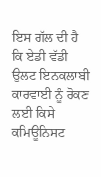ਇਸ ਗੱਲ ਦੀ ਹੈ ਕਿ ਏਡੀ ਵੱਡੀ ਉਲਟ ਇਨਕਲਾਬੀ ਕਾਰਵਾਈ ਨੂੰ ਰੋਕਣ ਲਈ ਕਿਸੇ ਕਮਿਊਨਿਸਟ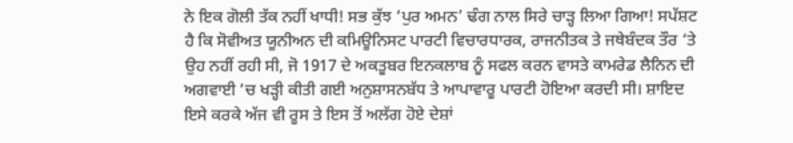ਨੇ ਇਕ ਗੋਲੀ ਤੱਕ ਨਹੀਂ ਖਾਧੀ! ਸਭ ਕੁੱਝ ‘ਪੁਰ ਅਮਨ’ ਢੰਗ ਨਾਲ ਸਿਰੇ ਚਾੜ੍ਹ ਲਿਆ ਗਿਆ! ਸਪੱਸ਼ਟ ਹੈ ਕਿ ਸੋਵੀਅਤ ਯੂਨੀਅਨ ਦੀ ਕਮਿਊਨਿਸਟ ਪਾਰਟੀ ਵਿਚਾਰਧਾਰਕ, ਰਾਜਨੀਤਕ ਤੇ ਜਥੇਬੰਦਕ ਤੌਰ ‘ਤੇ ਉਹ ਨਹੀਂ ਰਹੀ ਸੀ, ਜੋ 1917 ਦੇ ਅਕਤੂਬਰ ਇਨਕਲਾਬ ਨੂੰ ਸਫਲ ਕਰਨ ਵਾਸਤੇ ਕਾਮਰੇਡ ਲੈਨਿਨ ਦੀ ਅਗਵਾਈ ‘ਚ ਖੜ੍ਹੀ ਕੀਤੀ ਗਈ ਅਨੁਸ਼ਾਸਨਬੱਧ ਤੇ ਆਪਾਵਾਰੂ ਪਾਰਟੀ ਹੋਇਆ ਕਰਦੀ ਸੀ। ਸ਼ਾਇਦ ਇਸੇ ਕਰਕੇ ਅੱਜ ਵੀ ਰੂਸ ਤੇ ਇਸ ਤੋਂ ਅਲੱਗ ਹੋਏ ਦੇਸ਼ਾਂ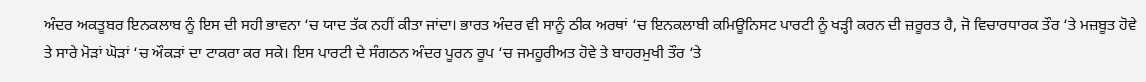ਅੰਦਰ ਅਕਤੂਬਰ ਇਨਕਲਾਬ ਨੂੰ ਇਸ ਦੀ ਸਹੀ ਭਾਵਨਾ ‘ਚ ਯਾਦ ਤੱਕ ਨਹੀਂ ਕੀਤਾ ਜਾਂਦਾ। ਭਾਰਤ ਅੰਦਰ ਵੀ ਸਾਨੂੰ ਠੀਕ ਅਰਥਾਂ ‘ਚ ਇਨਕਲਾਬੀ ਕਮਿਊਨਿਸਟ ਪਾਰਟੀ ਨੂੰ ਖੜ੍ਹੀ ਕਰਨ ਦੀ ਜ਼ਰੂਰਤ ਹੈ, ਜੋ ਵਿਚਾਰਧਾਰਕ ਤੌਰ ‘ਤੇ ਮਜ਼ਬੂਤ ਹੋਵੇ ਤੇ ਸਾਰੇ ਮੋੜਾਂ ਘੋੜਾਂ ‘ਚ ਔਕੜਾਂ ਦਾ ਟਾਕਰਾ ਕਰ ਸਕੇ। ਇਸ ਪਾਰਟੀ ਦੇ ਸੰਗਠਨ ਅੰਦਰ ਪੂਰਨ ਰੂਪ ‘ਚ ਜਮਹੂਰੀਅਤ ਹੋਵੇ ਤੇ ਬਾਹਰਮੁਖੀ ਤੌਰ ‘ਤੇ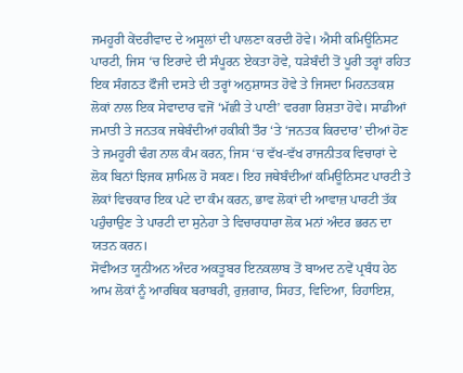ਜਮਹੂਰੀ ਕੇਂਦਰੀਵਾਦ ਦੇ ਅਸੂਲਾਂ ਦੀ ਪਾਲਣਾ ਕਰਦੀ ਹੋਵੇ। ਐਸੀ ਕਮਿਊਨਿਸਟ ਪਾਰਟੀ, ਜਿਸ ‘ਚ ਇਰਾਦੇ ਦੀ ਸੰਪੂਰਨ ਏਕਤਾ ਹੋਵੇ, ਧੜੇਬੰਦੀ ਤੋਂ ਪੂਰੀ ਤਰ੍ਹਾਂ ਰਹਿਤ ਇਕ ਸੰਗਠਤ ਫੌਜੀ ਦਸਤੇ ਦੀ ਤਰ੍ਹਾਂ ਅਨੁਸ਼ਾਸਤ ਹੋਵੇ ਤੇ ਜਿਸਦਾ ਮਿਹਨਤਕਸ਼ ਲੋਕਾਂ ਨਾਲ ਇਕ ਸੇਵਾਦਾਰ ਵਜੋਂ ‘ਮੱਛੀ ਤੇ ਪਾਣੀ’ ਵਰਗਾ ਰਿਸ਼ਤਾ ਹੋਵੇ। ਸਾਡੀਆਂ ਜਮਾਤੀ ਤੇ ਜਨਤਕ ਜਥੇਬੰਦੀਆਂ ਹਕੀਕੀ ਤੌਰ ‘ਤੇ ‘ਜਨਤਕ ਕਿਰਦਾਰ’ ਦੀਆਂ ਹੋਣ ਤੇ ਜਮਹੂਰੀ ਢੰਗ ਨਾਲ ਕੰਮ ਕਰਨ, ਜਿਸ ‘ਚ ਵੱਖ-ਵੱਖ ਰਾਜਨੀਤਕ ਵਿਚਾਰਾਂ ਦੇ ਲੋਕ ਬਿਨਾਂ ਝਿਜਕ ਸ਼ਾਮਿਲ ਹੋ ਸਕਣ। ਇਹ ਜਥੇਬੰਦੀਆਂ ਕਮਿਊਨਿਸਟ ਪਾਰਟੀ ਤੇ ਲੋਕਾਂ ਵਿਚਕਾਰ ਇਕ ਪਟੇ ਦਾ ਕੰਮ ਕਰਨ, ਭਾਵ ਲੋਕਾਂ ਦੀ ਆਵਾਜ਼ ਪਾਰਟੀ ਤੱਕ ਪਹੁੰਚਾਉਣ ਤੇ ਪਾਰਟੀ ਦਾ ਸੁਨੇਹਾ ਤੇ ਵਿਚਾਰਧਾਰਾ ਲੋਕ ਮਨਾਂ ਅੰਦਰ ਭਰਨ ਦਾ ਯਤਨ ਕਰਨ।
ਸੋਵੀਅਤ ਯੂਨੀਅਨ ਅੰਦਰ ਅਕਤੂਬਰ ਇਨਕਲਾਬ ਤੋਂ ਬਾਅਦ ਨਵੇਂ ਪ੍ਰਬੰਧ ਹੇਠ ਆਮ ਲੋਕਾਂ ਨੂੰ ਆਰਥਿਕ ਬਰਾਬਰੀ, ਰੁਜ਼ਗਾਰ, ਸਿਹਤ, ਵਿਦਿਆ, ਰਿਹਾਇਸ਼,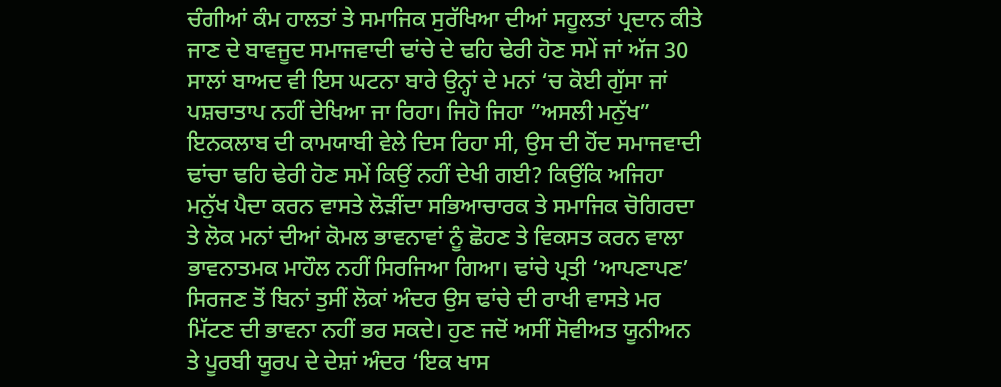ਚੰਗੀਆਂ ਕੰਮ ਹਾਲਤਾਂ ਤੇ ਸਮਾਜਿਕ ਸੁਰੱਖਿਆ ਦੀਆਂ ਸਹੂਲਤਾਂ ਪ੍ਰਦਾਨ ਕੀਤੇ ਜਾਣ ਦੇ ਬਾਵਜੂਦ ਸਮਾਜਵਾਦੀ ਢਾਂਚੇ ਦੇ ਢਹਿ ਢੇਰੀ ਹੋਣ ਸਮੇਂ ਜਾਂ ਅੱਜ 30 ਸਾਲਾਂ ਬਾਅਦ ਵੀ ਇਸ ਘਟਨਾ ਬਾਰੇ ਉਨ੍ਹਾਂ ਦੇ ਮਨਾਂ ‘ਚ ਕੋਈ ਗੁੱਸਾ ਜਾਂ ਪਸ਼ਚਾਤਾਪ ਨਹੀਂ ਦੇਖਿਆ ਜਾ ਰਿਹਾ। ਜਿਹੋ ਜਿਹਾ ”ਅਸਲੀ ਮਨੁੱਖ” ਇਨਕਲਾਬ ਦੀ ਕਾਮਯਾਬੀ ਵੇਲੇ ਦਿਸ ਰਿਹਾ ਸੀ, ਉਸ ਦੀ ਹੋਂਦ ਸਮਾਜਵਾਦੀ ਢਾਂਚਾ ਢਹਿ ਢੇਰੀ ਹੋਣ ਸਮੇਂ ਕਿਉਂ ਨਹੀਂ ਦੇਖੀ ਗਈ? ਕਿਉਂਕਿ ਅਜਿਹਾ ਮਨੁੱਖ ਪੈਦਾ ਕਰਨ ਵਾਸਤੇ ਲੋੜੀਂਦਾ ਸਭਿਆਚਾਰਕ ਤੇ ਸਮਾਜਿਕ ਚੋਗਿਰਦਾ ਤੇ ਲੋਕ ਮਨਾਂ ਦੀਆਂ ਕੋਮਲ ਭਾਵਨਾਵਾਂ ਨੂੰ ਛੋਹਣ ਤੇ ਵਿਕਸਤ ਕਰਨ ਵਾਲਾ ਭਾਵਨਾਤਮਕ ਮਾਹੌਲ ਨਹੀਂ ਸਿਰਜਿਆ ਗਿਆ। ਢਾਂਚੇ ਪ੍ਰਤੀ ‘ਆਪਣਾਪਣ’ ਸਿਰਜਣ ਤੋਂ ਬਿਨਾਂ ਤੁਸੀਂ ਲੋਕਾਂ ਅੰਦਰ ਉਸ ਢਾਂਚੇ ਦੀ ਰਾਖੀ ਵਾਸਤੇ ਮਰ ਮਿੱਟਣ ਦੀ ਭਾਵਨਾ ਨਹੀਂ ਭਰ ਸਕਦੇ। ਹੁਣ ਜਦੋਂ ਅਸੀਂ ਸੋਵੀਅਤ ਯੂਨੀਅਨ ਤੇ ਪੂਰਬੀ ਯੂਰਪ ਦੇ ਦੇਸ਼ਾਂ ਅੰਦਰ ‘ਇਕ ਖਾਸ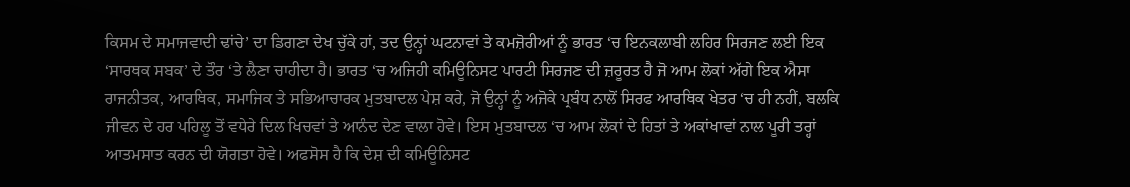ਕਿਸਮ ਦੇ ਸਮਾਜਵਾਦੀ ਢਾਂਚੇ’ ਦਾ ਡਿਗਣਾ ਦੇਖ ਚੁੱਕੇ ਹਾਂ, ਤਦ ਉਨ੍ਹਾਂ ਘਟਨਾਵਾਂ ਤੇ ਕਮਜ਼ੋਰੀਆਂ ਨੂੰ ਭਾਰਤ ‘ਚ ਇਨਕਲਾਬੀ ਲਹਿਰ ਸਿਰਜਣ ਲਈ ਇਕ ‘ਸਾਰਥਕ ਸਬਕ’ ਦੇ ਤੌਰ ‘ਤੇ ਲੈਣਾ ਚਾਹੀਦਾ ਹੈ। ਭਾਰਤ ‘ਚ ਅਜਿਹੀ ਕਮਿਊਨਿਸਟ ਪਾਰਟੀ ਸਿਰਜਣ ਦੀ ਜ਼ਰੂਰਤ ਹੈ ਜੋ ਆਮ ਲੋਕਾਂ ਅੱਗੇ ਇਕ ਐਸਾ ਰਾਜਨੀਤਕ, ਆਰਥਿਕ, ਸਮਾਜਿਕ ਤੇ ਸਭਿਆਚਾਰਕ ਮੁਤਬਾਦਲ ਪੇਸ਼ ਕਰੇ, ਜੋ ਉਨ੍ਹਾਂ ਨੂੰ ਅਜੋਕੇ ਪ੍ਰਬੰਧ ਨਾਲੋਂ ਸਿਰਫ ਆਰਥਿਕ ਖੇਤਰ ‘ਚ ਹੀ ਨਹੀਂ, ਬਲਕਿ ਜੀਵਨ ਦੇ ਹਰ ਪਹਿਲੂ ਤੋਂ ਵਧੇਰੇ ਦਿਲ ਖਿਚਵਾਂ ਤੇ ਆਨੰਦ ਦੇਣ ਵਾਲਾ ਹੋਵੇ। ਇਸ ਮੁਤਬਾਦਲ ‘ਚ ਆਮ ਲੋਕਾਂ ਦੇ ਹਿਤਾਂ ਤੇ ਅਕਾਂਖਾਵਾਂ ਨਾਲ ਪੂਰੀ ਤਰ੍ਹਾਂ ਆਤਮਸਾਤ ਕਰਨ ਦੀ ਯੋਗਤਾ ਹੋਵੇ। ਅਫਸੋਸ ਹੈ ਕਿ ਦੇਸ਼ ਦੀ ਕਮਿਊਨਿਸਟ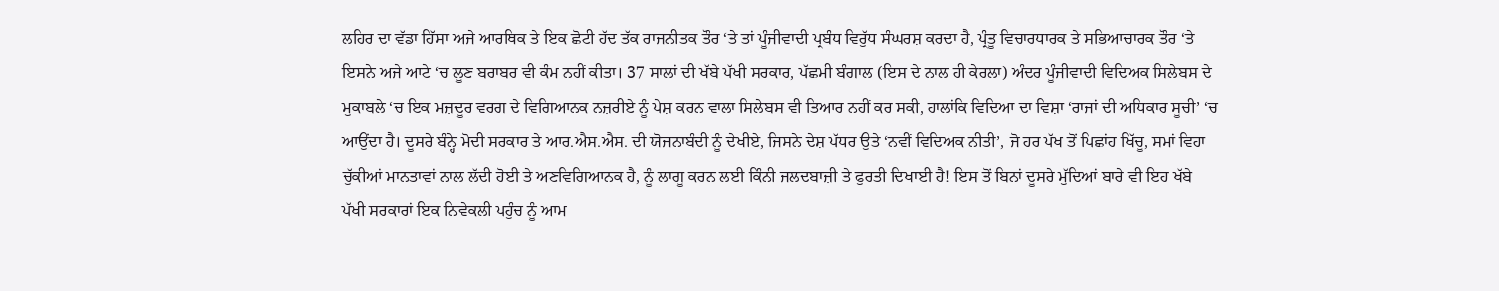ਲਹਿਰ ਦਾ ਵੱਡਾ ਹਿੱਸਾ ਅਜੇ ਆਰਥਿਕ ਤੇ ਇਕ ਛੋਟੀ ਹੱਦ ਤੱਕ ਰਾਜਨੀਤਕ ਤੌਰ ‘ਤੇ ਤਾਂ ਪੂੰਜੀਵਾਦੀ ਪ੍ਰਬੰਧ ਵਿਰੁੱਧ ਸੰਘਰਸ਼ ਕਰਦਾ ਹੈ, ਪ੍ਰੰਤੂ ਵਿਚਾਰਧਾਰਕ ਤੇ ਸਭਿਆਚਾਰਕ ਤੌਰ ‘ਤੇ ਇਸਨੇ ਅਜੇ ਆਟੇ ‘ਚ ਲੂਣ ਬਰਾਬਰ ਵੀ ਕੰਮ ਨਹੀਂ ਕੀਤਾ। 37 ਸਾਲਾਂ ਦੀ ਖੱਬੇ ਪੱਖੀ ਸਰਕਾਰ, ਪੱਛਮੀ ਬੰਗਾਲ (ਇਸ ਦੇ ਨਾਲ ਹੀ ਕੇਰਲਾ) ਅੰਦਰ ਪੂੰਜੀਵਾਦੀ ਵਿਦਿਅਕ ਸਿਲੇਬਸ ਦੇ ਮੁਕਾਬਲੇ ‘ਚ ਇਕ ਮਜ਼ਦੂਰ ਵਰਗ ਦੇ ਵਿਗਿਆਨਕ ਨਜ਼ਰੀਏ ਨੂੰ ਪੇਸ਼ ਕਰਨ ਵਾਲਾ ਸਿਲੇਬਸ ਵੀ ਤਿਆਰ ਨਹੀਂ ਕਰ ਸਕੀ, ਹਾਲਾਂਕਿ ਵਿਦਿਆ ਦਾ ਵਿਸ਼ਾ ‘ਰਾਜਾਂ ਦੀ ਅਧਿਕਾਰ ਸੂਚੀ’ ‘ਚ ਆਉਂਦਾ ਹੈ। ਦੂਸਰੇ ਬੰਨ੍ਹੇ ਮੋਦੀ ਸਰਕਾਰ ਤੇ ਆਰ.ਐਸ.ਐਸ. ਦੀ ਯੋਜਨਾਬੰਦੀ ਨੂੰ ਦੇਖੀਏ, ਜਿਸਨੇ ਦੇਸ਼ ਪੱਧਰ ਉਤੇ ‘ਨਵੀਂ ਵਿਦਿਅਕ ਨੀਤੀ’, ਜੋ ਹਰ ਪੱਖ ਤੋਂ ਪਿਛਾਂਹ ਖਿੱਚੂ, ਸਮਾਂ ਵਿਹਾ ਚੁੱਕੀਆਂ ਮਾਨਤਾਵਾਂ ਨਾਲ ਲੱਦੀ ਹੋਈ ਤੇ ਅਣਵਿਗਿਆਨਕ ਹੈ, ਨੂੰ ਲਾਗੂ ਕਰਨ ਲਈ ਕਿੰਨੀ ਜਲਦਬਾਜ਼ੀ ਤੇ ਫੁਰਤੀ ਦਿਖਾਈ ਹੈ! ਇਸ ਤੋਂ ਬਿਨਾਂ ਦੂਸਰੇ ਮੁੱਦਿਆਂ ਬਾਰੇ ਵੀ ਇਹ ਖੱਬੇ ਪੱਖੀ ਸਰਕਾਰਾਂ ਇਕ ਨਿਵੇਕਲੀ ਪਹੁੰਚ ਨੂੰ ਆਮ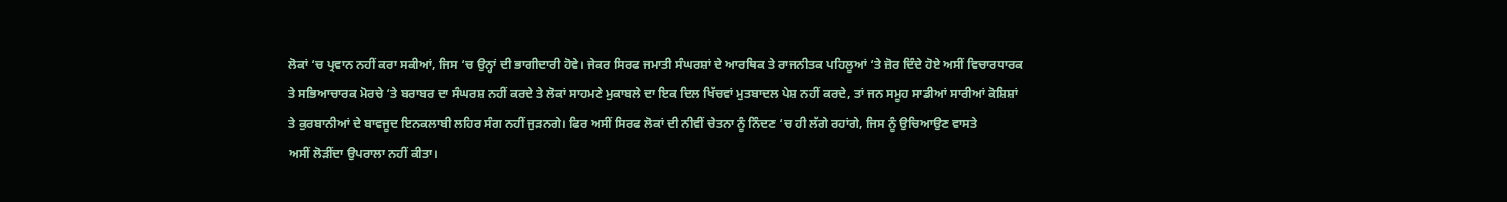ਲੋਕਾਂ ‘ਚ ਪ੍ਰਵਾਨ ਨਹੀਂ ਕਰਾ ਸਕੀਆਂ, ਜਿਸ ‘ਚ ਉਨ੍ਹਾਂ ਦੀ ਭਾਗੀਦਾਰੀ ਹੋਵੇ। ਜੇਕਰ ਸਿਰਫ ਜਮਾਤੀ ਸੰਘਰਸ਼ਾਂ ਦੇ ਆਰਥਿਕ ਤੇ ਰਾਜਨੀਤਕ ਪਹਿਲੂਆਂ ‘ਤੇ ਜ਼ੋਰ ਦਿੰਦੇ ਹੋਏ ਅਸੀਂ ਵਿਚਾਰਧਾਰਕ ਤੇ ਸਭਿਆਚਾਰਕ ਮੋਰਚੇ ‘ਤੇ ਬਰਾਬਰ ਦਾ ਸੰਘਰਸ਼ ਨਹੀਂ ਕਰਦੇ ਤੇ ਲੋਕਾਂ ਸਾਹਮਣੇ ਮੁਕਾਬਲੇ ਦਾ ਇਕ ਦਿਲ ਖਿੱਚਵਾਂ ਮੁਤਬਾਦਲ ਪੇਸ਼ ਨਹੀਂ ਕਰਦੇ, ਤਾਂ ਜਨ ਸਮੂਹ ਸਾਡੀਆਂ ਸਾਰੀਆਂ ਕੋਸ਼ਿਸ਼ਾਂ ਤੇ ਕੁਰਬਾਨੀਆਂ ਦੇ ਬਾਵਜੂਦ ਇਨਕਲਾਬੀ ਲਹਿਰ ਸੰਗ ਨਹੀਂ ਜੁੜਨਗੇ। ਫਿਰ ਅਸੀਂ ਸਿਰਫ ਲੋਕਾਂ ਦੀ ਨੀਵੀਂ ਚੇਤਨਾ ਨੂੰ ਨਿੰਦਣ ‘ਚ ਹੀ ਲੱਗੇ ਰਹਾਂਗੇ, ਜਿਸ ਨੂੰ ਉਚਿਆਉਣ ਵਾਸਤੇ
ਅਸੀਂ ਲੋੜੀਂਦਾ ਉਪਰਾਲਾ ਨਹੀਂ ਕੀਤਾ।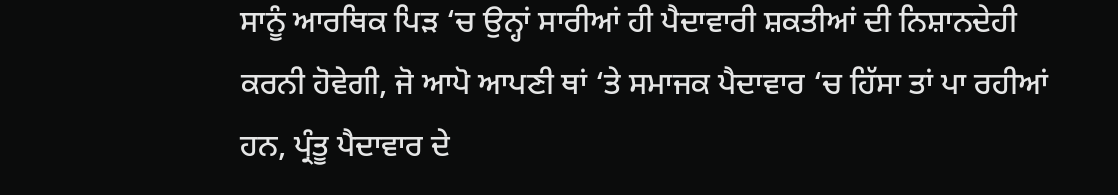ਸਾਨੂੰ ਆਰਥਿਕ ਪਿੜ ‘ਚ ਉਨ੍ਹਾਂ ਸਾਰੀਆਂ ਹੀ ਪੈਦਾਵਾਰੀ ਸ਼ਕਤੀਆਂ ਦੀ ਨਿਸ਼ਾਨਦੇਹੀ ਕਰਨੀ ਹੋਵੇਗੀ, ਜੋ ਆਪੋ ਆਪਣੀ ਥਾਂ ‘ਤੇ ਸਮਾਜਕ ਪੈਦਾਵਾਰ ‘ਚ ਹਿੱਸਾ ਤਾਂ ਪਾ ਰਹੀਆਂ ਹਨ, ਪ੍ਰੰਤੂ ਪੈਦਾਵਾਰ ਦੇ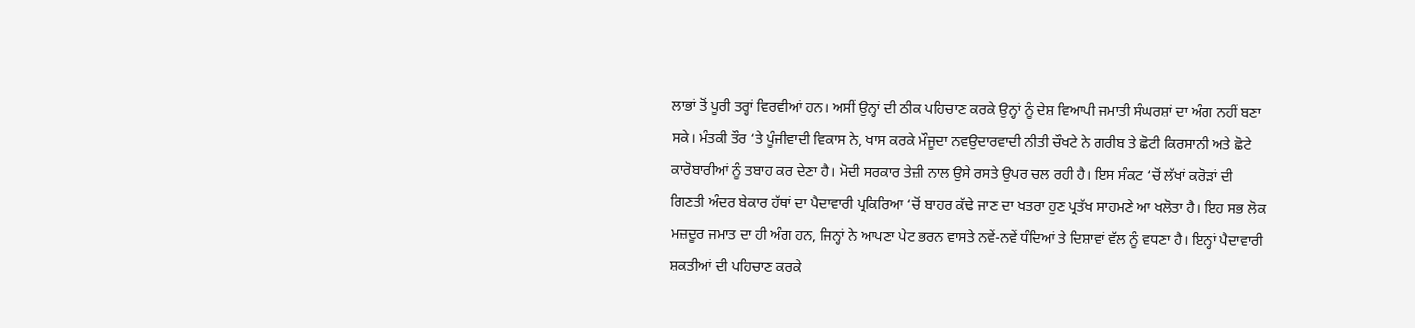ਲਾਭਾਂ ਤੋਂ ਪੂਰੀ ਤਰ੍ਹਾਂ ਵਿਰਵੀਆਂ ਹਨ। ਅਸੀਂ ਉਨ੍ਹਾਂ ਦੀ ਠੀਕ ਪਹਿਚਾਣ ਕਰਕੇ ਉਨ੍ਹਾਂ ਨੂੰ ਦੇਸ਼ ਵਿਆਪੀ ਜਮਾਤੀ ਸੰਘਰਸ਼ਾਂ ਦਾ ਅੰਗ ਨਹੀਂ ਬਣਾ ਸਕੇ। ਮੰਤਕੀ ਤੌਰ ‘ਤੇ ਪੂੰਜੀਵਾਦੀ ਵਿਕਾਸ ਨੇ, ਖਾਸ ਕਰਕੇ ਮੌਜੂਦਾ ਨਵਉਦਾਰਵਾਦੀ ਨੀਤੀ ਚੌਖਟੇ ਨੇ ਗਰੀਬ ਤੇ ਛੋਟੀ ਕਿਰਸਾਨੀ ਅਤੇ ਛੋਟੇ ਕਾਰੋਬਾਰੀਆਂ ਨੂੰ ਤਬਾਹ ਕਰ ਦੇਣਾ ਹੈ। ਮੋਦੀ ਸਰਕਾਰ ਤੇਜ਼ੀ ਨਾਲ ਉਸੇ ਰਸਤੇ ਉਪਰ ਚਲ ਰਹੀ ਹੈ। ਇਸ ਸੰਕਟ ‘ਚੋਂ ਲੱਖਾਂ ਕਰੋੜਾਂ ਦੀ ਗਿਣਤੀ ਅੰਦਰ ਬੇਕਾਰ ਹੱਥਾਂ ਦਾ ਪੈਦਾਵਾਰੀ ਪ੍ਰਕਿਰਿਆ ‘ਚੋਂ ਬਾਹਰ ਕੱਢੇ ਜਾਣ ਦਾ ਖਤਰਾ ਹੁਣ ਪ੍ਰਤੱਖ ਸਾਹਮਣੇ ਆ ਖਲੋਤਾ ਹੈ। ਇਹ ਸਭ ਲੋਕ ਮਜ਼ਦੂਰ ਜਮਾਤ ਦਾ ਹੀ ਅੰਗ ਹਨ, ਜਿਨ੍ਹਾਂ ਨੇ ਆਪਣਾ ਪੇਟ ਭਰਨ ਵਾਸਤੇ ਨਵੇਂ-ਨਵੇਂ ਧੰਦਿਆਂ ਤੇ ਦਿਸ਼ਾਵਾਂ ਵੱਲ ਨੂੰ ਵਧਣਾ ਹੈ। ਇਨ੍ਹਾਂ ਪੈਦਾਵਾਰੀ ਸ਼ਕਤੀਆਂ ਦੀ ਪਹਿਚਾਣ ਕਰਕੇ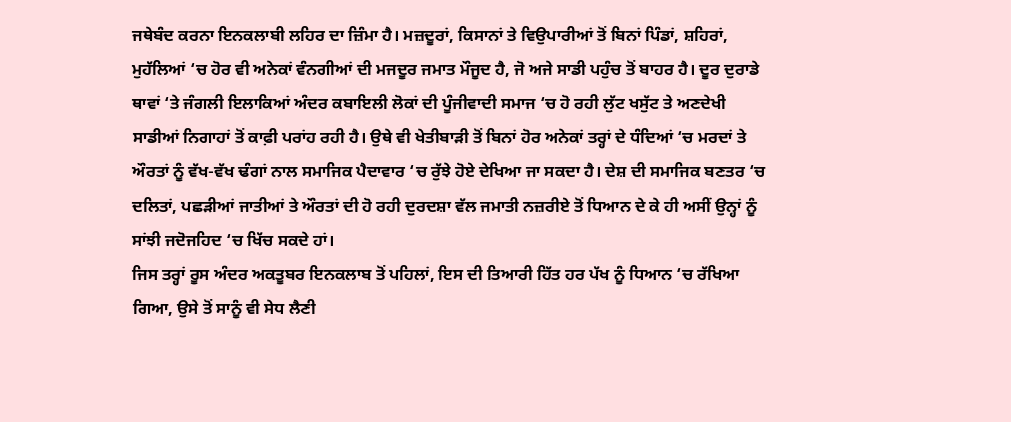ਜਥੇਬੰਦ ਕਰਨਾ ਇਨਕਲਾਬੀ ਲਹਿਰ ਦਾ ਜ਼ਿੰਮਾ ਹੈ। ਮਜ਼ਦੂਰਾਂ, ਕਿਸਾਨਾਂ ਤੇ ਵਿਉਪਾਰੀਆਂ ਤੋਂ ਬਿਨਾਂ ਪਿੰਡਾਂ, ਸ਼ਹਿਰਾਂ, ਮੁਹੱਲਿਆਂ ‘ਚ ਹੋਰ ਵੀ ਅਨੇਕਾਂ ਵੰਨਗੀਆਂ ਦੀ ਮਜਦੂਰ ਜਮਾਤ ਮੌਜੂਦ ਹੈ, ਜੋ ਅਜੇ ਸਾਡੀ ਪਹੁੰਚ ਤੋਂ ਬਾਹਰ ਹੈ। ਦੂਰ ਦੁਰਾਡੇ ਥਾਵਾਂ ‘ਤੇ ਜੰਗਲੀ ਇਲਾਕਿਆਂ ਅੰਦਰ ਕਬਾਇਲੀ ਲੋਕਾਂ ਦੀ ਪੂੰਜੀਵਾਦੀ ਸਮਾਜ ‘ਚ ਹੋ ਰਹੀ ਲੁੱਟ ਖਸੁੱਟ ਤੇ ਅਣਦੇਖੀ ਸਾਡੀਆਂ ਨਿਗਾਹਾਂ ਤੋਂ ਕਾਫ਼ੀ ਪਰਾਂਹ ਰਹੀ ਹੈ। ਉਥੇ ਵੀ ਖੇਤੀਬਾੜੀ ਤੋਂ ਬਿਨਾਂ ਹੋਰ ਅਨੇਕਾਂ ਤਰ੍ਹਾਂ ਦੇ ਧੰਦਿਆਂ ‘ਚ ਮਰਦਾਂ ਤੇ ਔਰਤਾਂ ਨੂੰ ਵੱਖ-ਵੱਖ ਢੰਗਾਂ ਨਾਲ ਸਮਾਜਿਕ ਪੈਦਾਵਾਰ ‘ਚ ਰੁੱਝੇ ਹੋਏ ਦੇਖਿਆ ਜਾ ਸਕਦਾ ਹੈ। ਦੇਸ਼ ਦੀ ਸਮਾਜਿਕ ਬਣਤਰ ‘ਚ ਦਲਿਤਾਂ, ਪਛੜੀਆਂ ਜਾਤੀਆਂ ਤੇ ਔਰਤਾਂ ਦੀ ਹੋ ਰਹੀ ਦੁਰਦਸ਼ਾ ਵੱਲ ਜਮਾਤੀ ਨਜ਼ਰੀਏ ਤੋਂ ਧਿਆਨ ਦੇ ਕੇ ਹੀ ਅਸੀਂ ਉਨ੍ਹਾਂ ਨੂੰ ਸਾਂਝੀ ਜਦੋਜਹਿਦ ‘ਚ ਖਿੱਚ ਸਕਦੇ ਹਾਂ।
ਜਿਸ ਤਰ੍ਹਾਂ ਰੂਸ ਅੰਦਰ ਅਕਤੂਬਰ ਇਨਕਲਾਬ ਤੋਂ ਪਹਿਲਾਂ, ਇਸ ਦੀ ਤਿਆਰੀ ਹਿੱਤ ਹਰ ਪੱਖ ਨੂੰ ਧਿਆਨ ‘ਚ ਰੱਖਿਆ ਗਿਆ, ਉਸੇ ਤੋਂ ਸਾਨੂੰ ਵੀ ਸੇਧ ਲੈਣੀ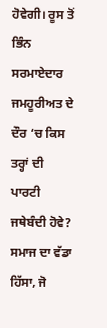ਹੋਵੇਗੀ। ਰੂਸ ਤੋਂ ਭਿੰਨ ਸਰਮਾਏਦਾਰ ਜਮਹੂਰੀਅਤ ਦੇ ਦੌਰ ‘ਚ ਕਿਸ ਤਰ੍ਹਾਂ ਦੀ ਪਾਰਟੀ ਜਥੇਬੰਦੀ ਹੋਵੇ? ਸਮਾਜ ਦਾ ਵੱਡਾ ਹਿੱਸਾ, ਜੋ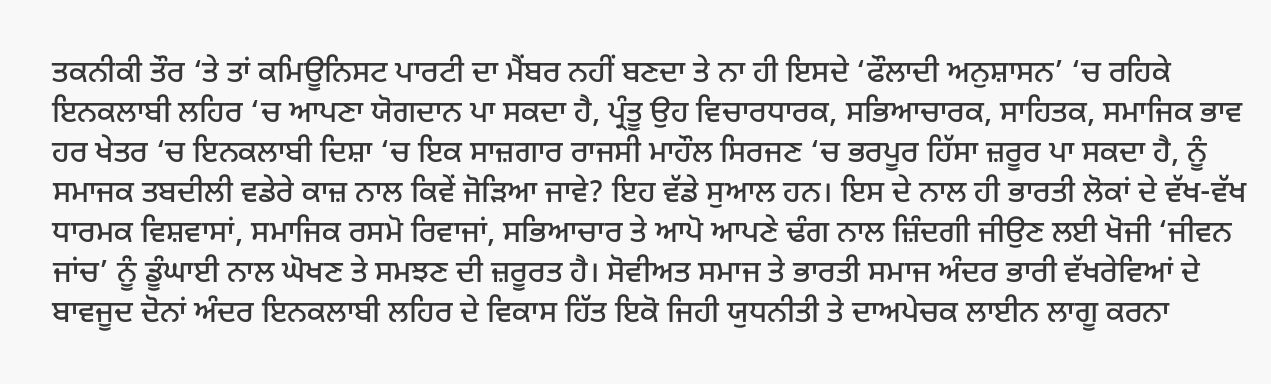ਤਕਨੀਕੀ ਤੌਰ ‘ਤੇ ਤਾਂ ਕਮਿਊਨਿਸਟ ਪਾਰਟੀ ਦਾ ਮੈਂਬਰ ਨਹੀਂ ਬਣਦਾ ਤੇ ਨਾ ਹੀ ਇਸਦੇ ‘ਫੌਲਾਦੀ ਅਨੁਸ਼ਾਸਨ’ ‘ਚ ਰਹਿਕੇ ਇਨਕਲਾਬੀ ਲਹਿਰ ‘ਚ ਆਪਣਾ ਯੋਗਦਾਨ ਪਾ ਸਕਦਾ ਹੈ, ਪ੍ਰੰਤੂ ਉਹ ਵਿਚਾਰਧਾਰਕ, ਸਭਿਆਚਾਰਕ, ਸਾਹਿਤਕ, ਸਮਾਜਿਕ ਭਾਵ ਹਰ ਖੇਤਰ ‘ਚ ਇਨਕਲਾਬੀ ਦਿਸ਼ਾ ‘ਚ ਇਕ ਸਾਜ਼ਗਾਰ ਰਾਜਸੀ ਮਾਹੌਲ ਸਿਰਜਣ ‘ਚ ਭਰਪੂਰ ਹਿੱਸਾ ਜ਼ਰੂਰ ਪਾ ਸਕਦਾ ਹੈ, ਨੂੰ ਸਮਾਜਕ ਤਬਦੀਲੀ ਵਡੇਰੇ ਕਾਜ਼ ਨਾਲ ਕਿਵੇਂ ਜੋੜਿਆ ਜਾਵੇ? ਇਹ ਵੱਡੇ ਸੁਆਲ ਹਨ। ਇਸ ਦੇ ਨਾਲ ਹੀ ਭਾਰਤੀ ਲੋਕਾਂ ਦੇ ਵੱਖ-ਵੱਖ ਧਾਰਮਕ ਵਿਸ਼ਵਾਸਾਂ, ਸਮਾਜਿਕ ਰਸਮੋ ਰਿਵਾਜਾਂ, ਸਭਿਆਚਾਰ ਤੇ ਆਪੋ ਆਪਣੇ ਢੰਗ ਨਾਲ ਜ਼ਿੰਦਗੀ ਜੀਉਣ ਲਈ ਖੋਜੀ ‘ਜੀਵਨ ਜਾਂਚ’ ਨੂੰ ਡੂੰਘਾਈ ਨਾਲ ਘੋਖਣ ਤੇ ਸਮਝਣ ਦੀ ਜ਼ਰੂਰਤ ਹੈ। ਸੋਵੀਅਤ ਸਮਾਜ ਤੇ ਭਾਰਤੀ ਸਮਾਜ ਅੰਦਰ ਭਾਰੀ ਵੱਖਰੇਵਿਆਂ ਦੇ ਬਾਵਜੂਦ ਦੋਨਾਂ ਅੰਦਰ ਇਨਕਲਾਬੀ ਲਹਿਰ ਦੇ ਵਿਕਾਸ ਹਿੱਤ ਇਕੋ ਜਿਹੀ ਯੁਧਨੀਤੀ ਤੇ ਦਾਅਪੇਚਕ ਲਾਈਨ ਲਾਗੂ ਕਰਨਾ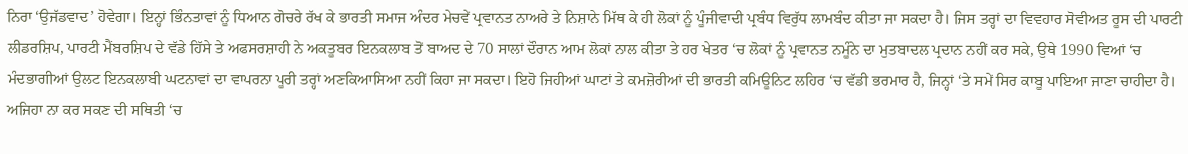ਨਿਰਾ ‘ਉਜੱਡਵਾਦ’ ਹੋਵੇਗਾ। ਇਨ੍ਹਾਂ ਭਿੰਨਤਾਵਾਂ ਨੂੰ ਧਿਆਨ ਗੋਚਰੇ ਰੱਖ ਕੇ ਭਾਰਤੀ ਸਮਾਜ ਅੰਦਰ ਮੇਚਵੇਂ ਪ੍ਰਵਾਨਤ ਨਾਅਰੇ ਤੇ ਨਿਸ਼ਾਨੇ ਮਿੱਥ ਕੇ ਹੀ ਲੋਕਾਂ ਨੂੰ ਪੂੰਜੀਵਾਦੀ ਪ੍ਰਬੰਧ ਵਿਰੁੱਧ ਲਾਮਬੰਦ ਕੀਤਾ ਜਾ ਸਕਦਾ ਹੈ। ਜਿਸ ਤਰ੍ਹਾਂ ਦਾ ਵਿਵਹਾਰ ਸੋਵੀਅਤ ਰੂਸ ਦੀ ਪਾਰਟੀ ਲੀਡਰਸ਼ਿਪ, ਪਾਰਟੀ ਮੈਂਬਰਸ਼ਿਪ ਦੇ ਵੱਡੇ ਹਿੱਸੇ ਤੇ ਅਫਸਰਸ਼ਾਹੀ ਨੇ ਅਕਤੂਬਰ ਇਨਕਲਾਬ ਤੋਂ ਬਾਅਦ ਦੇ 70 ਸਾਲਾਂ ਦੌਰਾਨ ਆਮ ਲੋਕਾਂ ਨਾਲ ਕੀਤਾ ਤੇ ਹਰ ਖੇਤਰ ‘ਚ ਲੋਕਾਂ ਨੂੰ ਪ੍ਰਵਾਨਤ ਨਮੂੰਨੇ ਦਾ ਮੁਤਬਾਦਲ ਪ੍ਰਦਾਨ ਨਹੀਂ ਕਰ ਸਕੇ, ਉਥੇ 1990 ਵਿਆਂ ‘ਚ ਮੰਦਭਾਗੀਆਂ ਉਲਟ ਇਨਕਲਾਬੀ ਘਟਨਾਵਾਂ ਦਾ ਵਾਪਰਨਾ ਪੂਰੀ ਤਰ੍ਹਾਂ ਅਣਕਿਆਸਿਆ ਨਹੀਂ ਕਿਹਾ ਜਾ ਸਕਦਾ। ਇਹੋ ਜਿਹੀਆਂ ਘਾਟਾਂ ਤੇ ਕਮਜ਼ੋਰੀਆਂ ਦੀ ਭਾਰਤੀ ਕਮਿਊਨਿਟ ਲਹਿਰ ‘ਚ ਵੱਡੀ ਭਰਮਾਰ ਹੈ, ਜਿਨ੍ਹਾਂ ‘ਤੇ ਸਮੇਂ ਸਿਰ ਕਾਬੂ ਪਾਇਆ ਜਾਣਾ ਚਾਹੀਦਾ ਹੈ। ਅਜਿਹਾ ਨਾ ਕਰ ਸਕਣ ਦੀ ਸਥਿਤੀ ‘ਚ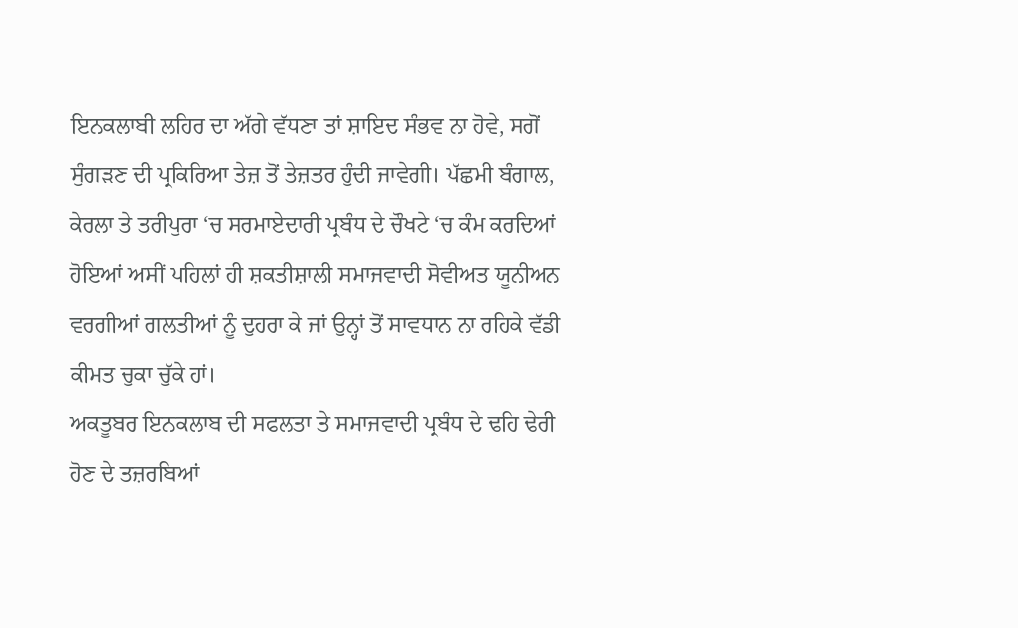ਇਨਕਲਾਬੀ ਲਹਿਰ ਦਾ ਅੱਗੇ ਵੱਧਣਾ ਤਾਂ ਸ਼ਾਇਦ ਸੰਭਵ ਨਾ ਹੋਵੇ, ਸਗੋਂ ਸੁੰਗੜਣ ਦੀ ਪ੍ਰਕਿਰਿਆ ਤੇਜ਼ ਤੋਂ ਤੇਜ਼ਤਰ ਹੁੰਦੀ ਜਾਵੇਗੀ। ਪੱਛਮੀ ਬੰਗਾਲ, ਕੇਰਲਾ ਤੇ ਤਰੀਪੁਰਾ ‘ਚ ਸਰਮਾਏਦਾਰੀ ਪ੍ਰਬੰਧ ਦੇ ਚੌਖਟੇ ‘ਚ ਕੰਮ ਕਰਦਿਆਂ ਹੋਇਆਂ ਅਸੀਂ ਪਹਿਲਾਂ ਹੀ ਸ਼ਕਤੀਸ਼ਾਲੀ ਸਮਾਜਵਾਦੀ ਸੋਵੀਅਤ ਯੂਨੀਅਨ ਵਰਗੀਆਂ ਗਲਤੀਆਂ ਨੂੰ ਦੁਹਰਾ ਕੇ ਜਾਂ ਉਨ੍ਹਾਂ ਤੋਂ ਸਾਵਧਾਨ ਨਾ ਰਹਿਕੇ ਵੱਡੀ ਕੀਮਤ ਚੁਕਾ ਚੁੱਕੇ ਹਾਂ।
ਅਕਤੂਬਰ ਇਨਕਲਾਬ ਦੀ ਸਫਲਤਾ ਤੇ ਸਮਾਜਵਾਦੀ ਪ੍ਰਬੰਧ ਦੇ ਢਹਿ ਢੇਰੀ ਹੋਣ ਦੇ ਤਜ਼ਰਬਿਆਂ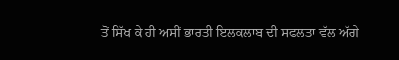ਤੋਂ ਸਿੱਖ ਕੇ ਹੀ ਅਸੀਂ ਭਾਰਤੀ ਇਲਕਲਾਬ ਦੀ ਸਫਲਤਾ ਵੱਲ ਅੱਗੇ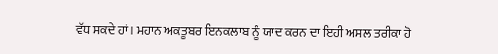ਵੱਧ ਸਕਦੇ ਹਾਂ। ਮਹਾਨ ਅਕਤੂਬਰ ਇਨਕਲਾਬ ਨੂੰ ਯਾਦ ਕਰਨ ਦਾ ਇਹੀ ਅਸਲ ਤਰੀਕਾ ਹੋ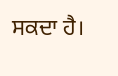ਸਕਦਾ ਹੈ।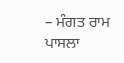– ਮੰਗਤ ਰਾਮ ਪਾਸਲਾ